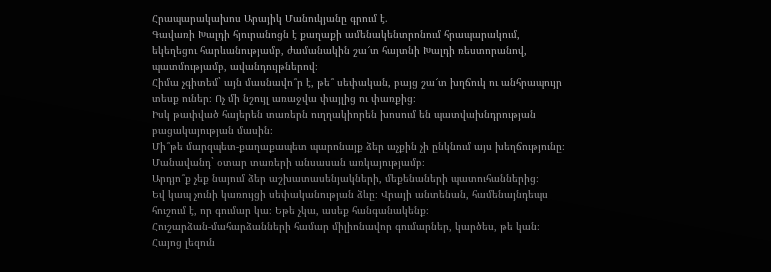Հրապարակախոս Արայիկ Մանուկյանը գրում է.
Գավառի Խալդի հյուրանոցն է քաղաքի ամենակենտրոնում հրապարակում, եկեղեցու հարևանությամբ, ժամանակին շա՜տ հայտնի Խալդի ռեստորանով, պատմությամբ, ավանդույթներով։
Հիմա չգիտեմ` այն մասնավո՞ր է, թե՞ սեփական, բայց շա՜տ խղճուկ ու անհրապույր տեսք ուներ։ Ոչ մի նշույլ առաջվա փայլից ու փառքից։
Իսկ թափված հայերեն տառերն ուղղակիորեն խոսում են պատվախնդրության բացակայության մասին։
Մի՞թե մարզպետ-քաղաքապետ պարոնայք ձեր աչքին չի ընկնում այս խեղճությունը։ Մանավանդ` օտար տառերի անսասան առկայությամբ։
Արդյո՞ք չեք նայում ձեր աշխատասենյակների, մեքենաների պատուհաններից։
Եվ կապ չունի կառույցի սեփականության ձևը։ Վրայի անտենան, համենայնդեպս հուշում է, որ գումար կա։ Եթե չկա, ասեք հանգանակենք։
Հուշարձան-մահարձանների համար միլիոնավոր գումարներ, կարծես, թե կան։
Հայոց լեզուն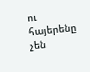ու հայերենը չեն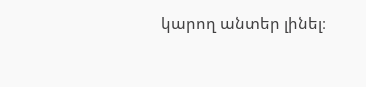կարող անտեր լինել։